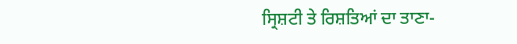ਸ੍ਰਿਸ਼ਟੀ ਤੇ ਰਿਸ਼ਤਿਆਂ ਦਾ ਤਾਣਾ-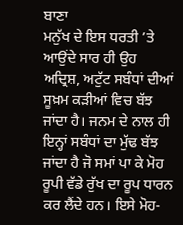ਬਾਣਾ
ਮਨੁੱਖ ਦੇ ਇਸ ਧਰਤੀ ’ਤੇ ਆਉਂਦੇ ਸਾਰ ਹੀ ਉਹ ਅਦ੍ਰਿਸ਼, ਅਟੁੱਟ ਸਬੰਧਾਂ ਦੀਆਂ ਸੂਖ਼ਮ ਕੜੀਆਂ ਵਿਚ ਬੱਝ ਜਾਂਦਾ ਹੈ। ਜਨਮ ਦੇ ਨਾਲ ਹੀ ਇਨ੍ਹਾਂ ਸਬੰਧਾਂ ਦਾ ਮੁੱਢ ਬੱਝ ਜਾਂਦਾ ਹੈ ਜੋ ਸਮਾਂ ਪਾ ਕੇ ਮੋਹ ਰੂਪੀ ਵੱਡੇ ਰੁੱਖ ਦਾ ਰੂਪ ਧਾਰਨ ਕਰ ਲੈਂਦੇ ਹਨ। ਇਸੇ ਮੋਹ-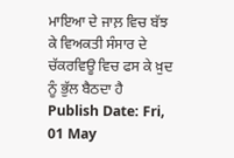ਮਾਇਆ ਦੇ ਜਾਲ਼ ਵਿਚ ਬੱਝ ਕੇ ਵਿਅਕਤੀ ਸੰਸਾਰ ਦੇ ਚੱਕਰਵਿਊ ਵਿਚ ਫਸ ਕੇ ਖ਼ੁਦ ਨੂੰ ਭੁੱਲ ਬੈਠਦਾ ਹੈ
Publish Date: Fri, 01 May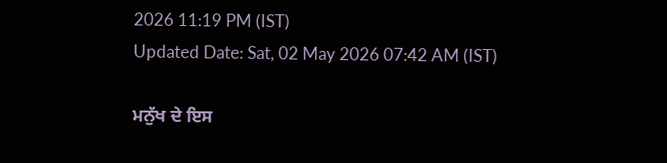2026 11:19 PM (IST)
Updated Date: Sat, 02 May 2026 07:42 AM (IST)

ਮਨੁੱਖ ਦੇ ਇਸ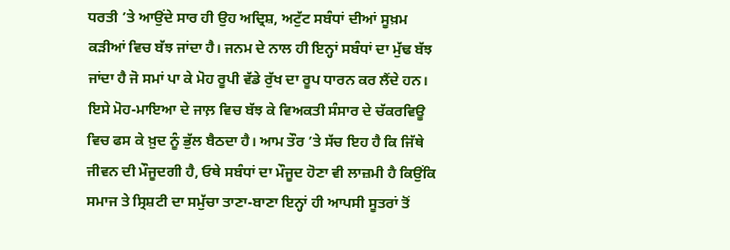ਧਰਤੀ ’ਤੇ ਆਉਂਦੇ ਸਾਰ ਹੀ ਉਹ ਅਦ੍ਰਿਸ਼, ਅਟੁੱਟ ਸਬੰਧਾਂ ਦੀਆਂ ਸੂਖ਼ਮ ਕੜੀਆਂ ਵਿਚ ਬੱਝ ਜਾਂਦਾ ਹੈ। ਜਨਮ ਦੇ ਨਾਲ ਹੀ ਇਨ੍ਹਾਂ ਸਬੰਧਾਂ ਦਾ ਮੁੱਢ ਬੱਝ ਜਾਂਦਾ ਹੈ ਜੋ ਸਮਾਂ ਪਾ ਕੇ ਮੋਹ ਰੂਪੀ ਵੱਡੇ ਰੁੱਖ ਦਾ ਰੂਪ ਧਾਰਨ ਕਰ ਲੈਂਦੇ ਹਨ। ਇਸੇ ਮੋਹ-ਮਾਇਆ ਦੇ ਜਾਲ਼ ਵਿਚ ਬੱਝ ਕੇ ਵਿਅਕਤੀ ਸੰਸਾਰ ਦੇ ਚੱਕਰਵਿਊ ਵਿਚ ਫਸ ਕੇ ਖ਼ੁਦ ਨੂੰ ਭੁੱਲ ਬੈਠਦਾ ਹੈ। ਆਮ ਤੌਰ ’ਤੇ ਸੱਚ ਇਹ ਹੈ ਕਿ ਜਿੱਥੇ ਜੀਵਨ ਦੀ ਮੌਜੂਦਗੀ ਹੈ, ਓਥੇ ਸਬੰਧਾਂ ਦਾ ਮੌਜੂਦ ਹੋਣਾ ਵੀ ਲਾਜ਼ਮੀ ਹੈ ਕਿਉਂਕਿ ਸਮਾਜ ਤੇ ਸ੍ਰਿਸ਼ਟੀ ਦਾ ਸਮੁੱਚਾ ਤਾਣਾ-ਬਾਣਾ ਇਨ੍ਹਾਂ ਹੀ ਆਪਸੀ ਸੂਤਰਾਂ ਤੋਂ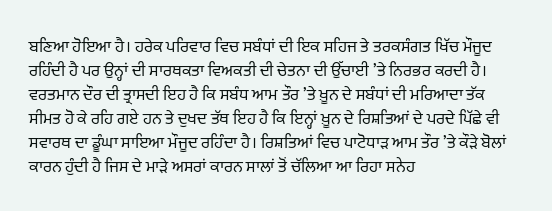ਬਣਿਆ ਹੋਇਆ ਹੈ। ਹਰੇਕ ਪਰਿਵਾਰ ਵਿਚ ਸਬੰਧਾਂ ਦੀ ਇਕ ਸਹਿਜ ਤੇ ਤਰਕਸੰਗਤ ਖਿੱਚ ਮੌਜੂਦ ਰਹਿੰਦੀ ਹੈ ਪਰ ਉਨ੍ਹਾਂ ਦੀ ਸਾਰਥਕਤਾ ਵਿਅਕਤੀ ਦੀ ਚੇਤਨਾ ਦੀ ਉੱਚਾਈ ’ਤੇ ਨਿਰਭਰ ਕਰਦੀ ਹੈ। ਵਰਤਮਾਨ ਦੌਰ ਦੀ ਤ੍ਰਾਸਦੀ ਇਹ ਹੈ ਕਿ ਸਬੰਧ ਆਮ ਤੌਰ ’ਤੇ ਖ਼ੂਨ ਦੇ ਸਬੰਧਾਂ ਦੀ ਮਰਿਆਦਾ ਤੱਕ ਸੀਮਤ ਹੋ ਕੇ ਰਹਿ ਗਏ ਹਨ ਤੇ ਦੁਖਦ ਤੱਥ ਇਹ ਹੈ ਕਿ ਇਨ੍ਹਾਂ ਖ਼ੂਨ ਦੇ ਰਿਸ਼ਤਿਆਂ ਦੇ ਪਰਦੇ ਪਿੱਛੇ ਵੀ ਸਵਾਰਥ ਦਾ ਡੂੰਘਾ ਸਾਇਆ ਮੌਜੂਦ ਰਹਿੰਦਾ ਹੈ। ਰਿਸ਼ਤਿਆਂ ਵਿਚ ਪਾਟੋਧਾੜ ਆਮ ਤੌਰ ’ਤੇ ਕੌੜੇ ਬੋਲਾਂ ਕਾਰਨ ਹੁੰਦੀ ਹੈ ਜਿਸ ਦੇ ਮਾੜੇ ਅਸਰਾਂ ਕਾਰਨ ਸਾਲਾਂ ਤੋਂ ਚੱਲਿਆ ਆ ਰਿਹਾ ਸਨੇਹ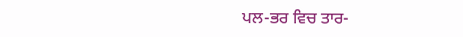ਪਲ-ਭਰ ਵਿਚ ਤਾਰ-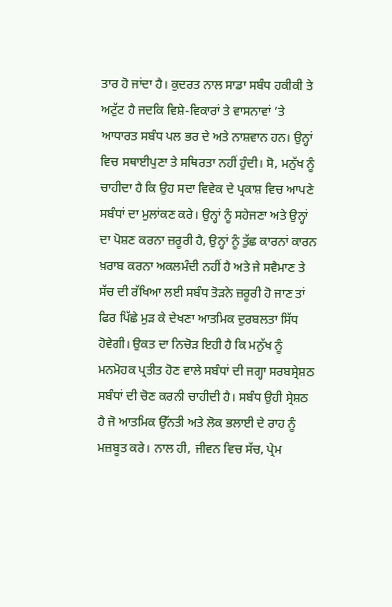ਤਾਰ ਹੋ ਜਾਂਦਾ ਹੈ। ਕੁਦਰਤ ਨਾਲ ਸਾਡਾ ਸਬੰਧ ਹਕੀਕੀ ਤੇ ਅਟੁੱਟ ਹੈ ਜਦਕਿ ਵਿਸ਼ੇ-ਵਿਕਾਰਾਂ ਤੇ ਵਾਸਨਾਵਾਂ ’ਤੇ ਆਧਾਰਤ ਸਬੰਧ ਪਲ ਭਰ ਦੇ ਅਤੇ ਨਾਸ਼ਵਾਨ ਹਨ। ਉਨ੍ਹਾਂ ਵਿਚ ਸਥਾਈਪੁਣਾ ਤੇ ਸਥਿਰਤਾ ਨਹੀਂ ਹੁੰਦੀ। ਸੋ, ਮਨੁੱਖ ਨੂੰ ਚਾਹੀਦਾ ਹੈ ਕਿ ਉਹ ਸਦਾ ਵਿਵੇਕ ਦੇ ਪ੍ਰਕਾਸ਼ ਵਿਚ ਆਪਣੇ ਸਬੰਧਾਂ ਦਾ ਮੁਲਾਂਕਣ ਕਰੇ। ਉਨ੍ਹਾਂ ਨੂੰ ਸਹੇਜਣਾ ਅਤੇ ਉਨ੍ਹਾਂ ਦਾ ਪੋਸ਼ਣ ਕਰਨਾ ਜ਼ਰੂਰੀ ਹੈ, ਉਨ੍ਹਾਂ ਨੂੰ ਤੁੱਛ ਕਾਰਨਾਂ ਕਾਰਨ ਖ਼ਰਾਬ ਕਰਨਾ ਅਕਲਮੰਦੀ ਨਹੀਂ ਹੈ ਅਤੇ ਜੇ ਸਵੈਮਾਣ ਤੇ ਸੱਚ ਦੀ ਰੱਖਿਆ ਲਈ ਸਬੰਧ ਤੋੜਨੇ ਜ਼ਰੂਰੀ ਹੋ ਜਾਣ ਤਾਂ ਫਿਰ ਪਿੱਛੇ ਮੁੜ ਕੇ ਦੇਖਣਾ ਆਤਮਿਕ ਦੁਰਬਲਤਾ ਸਿੱਧ ਹੋਵੇਗੀ। ਉਕਤ ਦਾ ਨਿਚੋੜ ਇਹੀ ਹੈ ਕਿ ਮਨੁੱਖ ਨੂੰ ਮਨਮੋਹਕ ਪ੍ਰਤੀਤ ਹੋਣ ਵਾਲੇ ਸਬੰਧਾਂ ਦੀ ਜਗ੍ਹਾ ਸਰਬਸ੍ਰੇਸ਼ਠ ਸਬੰਧਾਂ ਦੀ ਚੋਣ ਕਰਨੀ ਚਾਹੀਦੀ ਹੈ। ਸਬੰਧ ਉਹੀ ਸ੍ਰੇਸ਼ਠ ਹੈ ਜੋ ਆਤਮਿਕ ਉੱਨਤੀ ਅਤੇ ਲੋਕ ਭਲਾਈ ਦੇ ਰਾਹ ਨੂੰ ਮਜ਼ਬੂਤ ਕਰੇ। ਨਾਲ ਹੀ, ਜੀਵਨ ਵਿਚ ਸੱਚ, ਪ੍ਰੇਮ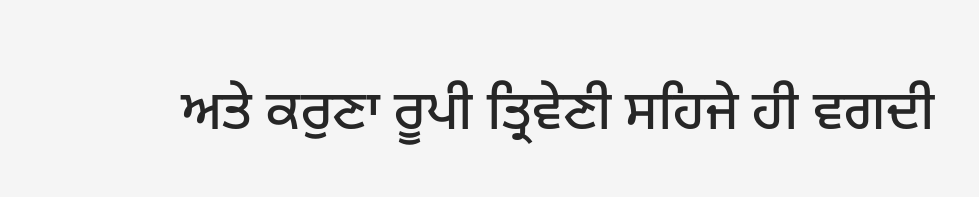ਅਤੇ ਕਰੁਣਾ ਰੂਪੀ ਤ੍ਰਿਵੇਣੀ ਸਹਿਜੇ ਹੀ ਵਗਦੀ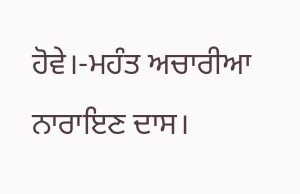ਹੋਵੇ।-ਮਹੰਤ ਅਚਾਰੀਆ ਨਾਰਾਇਣ ਦਾਸ।